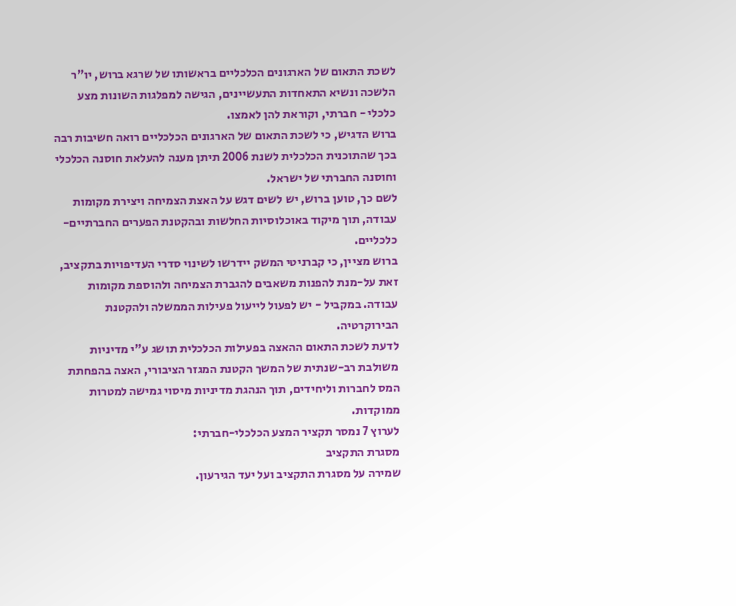לשכת התאום של הארגונים הכלכליים בראשותו של שרגא ברוש, יו"ר הלשכה ונשיא התאחדות התעשיינים, הגישה למפלגות השונות מצע כלכלי - חברתי, וקוראת להן לאמצו.
ברוש הדגיש, כי לשכת התאום של הארגונים הכלכליים רואה חשיבות רבה בכך שהתוכנית הכלכלית לשנת 2006 תיתן מענה להעלאת חוסנה הכלכלי וחוסנה החברתי של ישראל.
לשם כך, טוען ברוש, יש לשים דגש על האצת הצמיחה ויצירת מקומות עבודה, תוך מיקוד באוכלוסיות החלשות ובהקטנת הפערים החברתיים-כלכליים.
ברוש מציין, כי קברניטי המשק יידרשו לשינוי סדרי העדיפויות בתקציב, זאת על-מנת להפנות משאבים להגברת הצמיחה ולהוספת מקומות עבודה. במקביל - יש לפעול לייעול פעילות הממשלה ולהקטנת הבירוקרטיה.
לדעת לשכת התאום ההאצה בפעילות הכלכלית תושג ע"י מדיניות משולבת רב-שנתית של המשך הקטנת המגזר הציבורי, האצה בהפחתת המס לחברות וליחידים, תוך הנהגת מדיניות מיסוי גמישה למטרות ממוקדות.
לערוץ 7 נמסר תקציר המצע הכלכלי-חברתי:
מסגרת התקציב
שמירה על מסגרת התקציב ועל יעד הגירעון.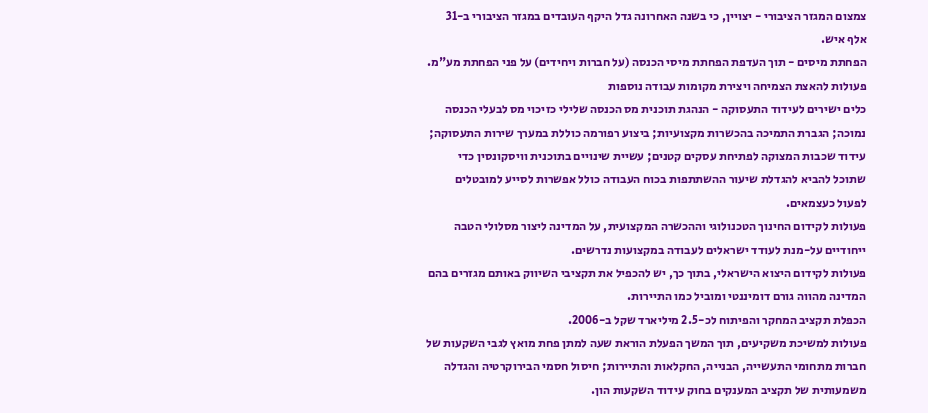צמצום המגזר הציבורי - יצויין, כי בשנה האחרונה גדל היקף העובדים במגזר הציבורי ב-31 אלף איש.
הפחתת מיסים - תוך העדפת הפחתת מיסי הכנסה (על חברות ויחידים) על פני הפחתת מע"מ.
פעולות להאצת הצמיחה ויצירת מקומות עבודה נוספות
כלים ישירים לעידוד התעסוקה - הנהגת תוכנית מס הכנסה שלילי כזיכוי מס לבעלי הכנסה נמוכה; הגברת התמיכה בהכשרות מקצועיות; ביצוע רפורמה כוללת במערך שירות התעסוקה; עידוד שכבות המצוקה לפתיחת עסקים קטנים; עשיית שינויים בתוכנית וויסקונסין כדי שתוכל להביא להגדלת שיעור ההשתתפות בכוח העבודה כולל אפשרות לסייע למובטלים לפעול כעצמאים.
פעולות לקידום החינוך הטכנולוגי וההכשרה המקצועית, על המדינה ליצור מסלולי הטבה ייחודיים על-מנת לעודד ישראלים לעבודה במקצועות נדרשים.
פעולות לקידום היצוא הישראלי, בתוך כך, יש להכפיל את תקציבי השיווק באותם מגזרים בהם המדינה מהווה גורם דומיננטי ומוביל כמו התיירות.
הכפלת תקציב המחקר והפיתוח לכ-2.5 מיליארד שקל ב-2006.
פעולות למשיכת משקיעים, תוך המשך הפעלת הוראת שעה למתן פחת מואץ לגבי השקעות של חברות מתחומי התעשייה, הבנייה, החקלאות והתיירות; חיסול חסמי הבירוקרטיה והגדלה משמעותית של תקציב המענקים בחוק עידוד השקעות הון.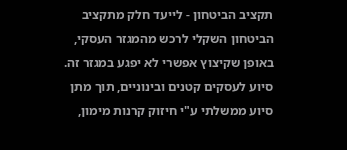תקציב הביטחון - לייעד חלק מתקציב הביטחון השקלי לרכש מהמגזר העסקי, באופן שקיצוץ אפשרי לא יפגע במגזר זה.
סיוע לעסקים קטנים ובינוניים, תוך מתן סיוע ממשלתי ע"י חיזוק קרנות מימון,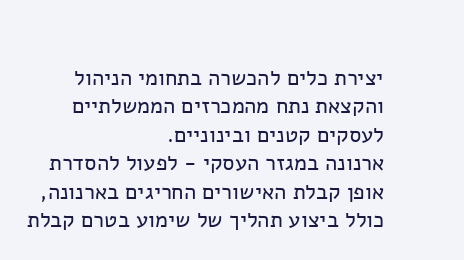יצירת כלים להכשרה בתחומי הניהול והקצאת נתח מהמכרזים הממשלתיים לעסקים קטנים ובינוניים.
ארנונה במגזר העסקי - לפעול להסדרת אופן קבלת האישורים החריגים בארנונה, כולל ביצוע תהליך של שימוע בטרם קבלת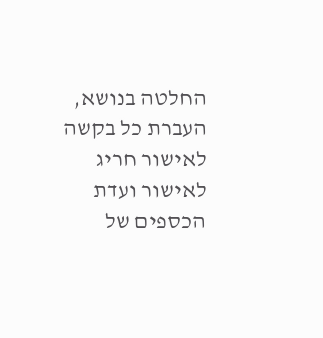החלטה בנושא, העברת כל בקשה לאישור חריג לאישור ועדת הכספים של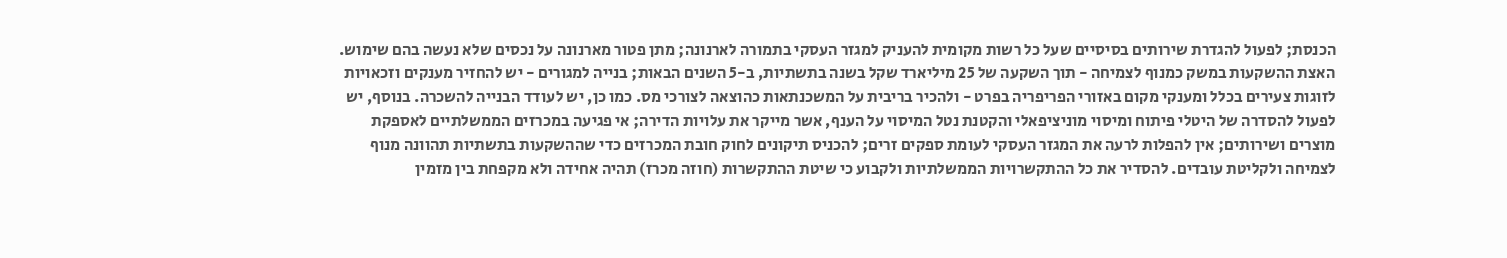הכנסת; לפעול להגדרת שירותים בסיסיים שעל כל רשות מקומית להעניק למגזר העסקי בתמורה לארנונה; מתן פטור מארנונה על נכסים שלא נעשה בהם שימוש.
האצת ההשקעות במשק כמנוף לצמיחה - תוך השקעה של 25 מיליארד שקל בשנה בתשתיות, ב-5 השנים הבאות; בנייה למגורים - יש להחזיר מענקים וזכאויות לזוגות צעירים בכלל ומענקי מקום באזורי הפריפריה בפרט - ולהכיר בריבית על המשכנתאות כהוצאה לצורכי מס. כמו כן, יש לעודד הבנייה להשכרה. בנוסף, יש לפעול להסדרה של היטלי פיתוח ומיסוי מוניציפאלי והקטנת נטל המיסוי על הענף, אשר מייקר את עלויות הדירה; אי פגיעה במכרזים הממשלתיים לאספקת מוצרים ושירותים; אין להפלות לרעה את המגזר העסקי לעומת ספקים זרים; להכניס תיקונים לחוק חובת המכרזים כדי שההשקעות בתשתיות תהוונה מנוף לצמיחה ולקליטת עובדים. להסדיר את כל ההתקשרויות הממשלתיות ולקבוע כי שיטת ההתקשרות (חוזה מכרז) תהיה אחידה ולא מקפחת בין מזמין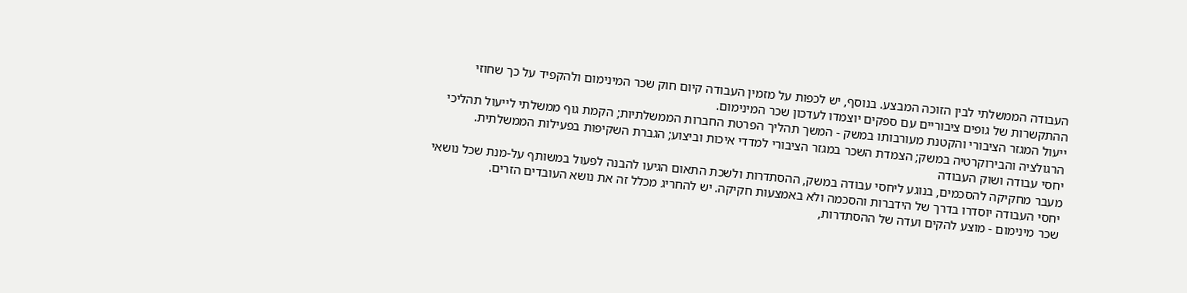העבודה הממשלתי לבין הזוכה המבצע. בנוסף, יש לכפות על מזמין העבודה קיום חוק שכר המינימום ולהקפיד על כך שחוזי ההתקשרות של גופים ציבוריים עם ספקים יוצמדו לעדכון שכר המינימום.
ייעול המגזר הציבורי והקטנת מעורבותו במשק - המשך תהליך הפרטת החברות הממשלתיות; הקמת גוף ממשלתי לייעול תהליכי הרגולציה והבירוקרטיה במשק; הצמדת השכר במגזר הציבורי למדדי איכות וביצוע; הגברת השקיפות בפעילות הממשלתית.
יחסי עבודה ושוק העבודה
מעבר מחקיקה להסכמים, בנוגע ליחסי עבודה במשק, ההסתדרות ולשכת התאום הגיעו להבנה לפעול במשותף על-מנת שכל נושאי יחסי העבודה יוסדרו בדרך של הידברות והסכמה ולא באמצעות חקיקה. יש להחריג מכלל זה את נושא העובדים הזרים.
שכר מינימום - מוצע להקים ועדה של ההסתדרות,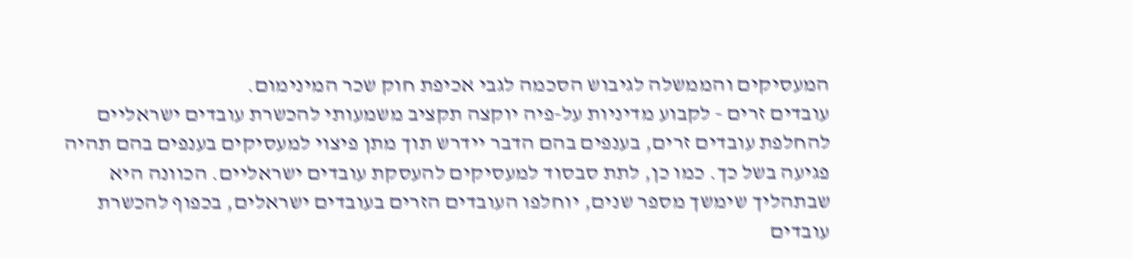המעסיקים והממשלה לגיבוש הסכמה לגבי אכיפת חוק שכר המינימום.
עובדים זרים - לקבוע מדיניות על-פיה יוקצה תקציב משמעותי להכשרת עובדים ישראליים להחלפת עובדים זרים, בענפים בהם הדבר יידרש תוך מתן פיצוי למעסיקים בענפים בהם תהיה פגיעה בשל כך. כמו כן, לתת סבסוד למעסיקים להעסקת עובדים ישראליים. הכוונה היא שבתהליך שימשך מספר שנים, יוחלפו העובדים הזרים בעובדים ישראלים, בכפוף להכשרת עובדים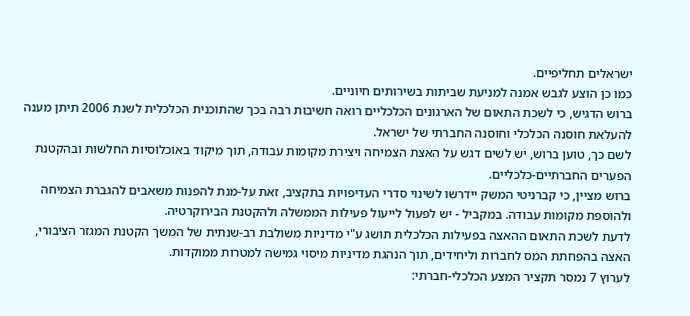ישראלים תחליפיים.
כמו כן הוצע לגבש אמנה למניעת שביתות בשירותים חיוניים.
ברוש הדגיש, כי לשכת התאום של הארגונים הכלכליים רואה חשיבות רבה בכך שהתוכנית הכלכלית לשנת 2006 תיתן מענה להעלאת חוסנה הכלכלי וחוסנה החברתי של ישראל.
לשם כך, טוען ברוש, יש לשים דגש על האצת הצמיחה ויצירת מקומות עבודה, תוך מיקוד באוכלוסיות החלשות ובהקטנת הפערים החברתיים-כלכליים.
ברוש מציין, כי קברניטי המשק יידרשו לשינוי סדרי העדיפויות בתקציב, זאת על-מנת להפנות משאבים להגברת הצמיחה ולהוספת מקומות עבודה. במקביל - יש לפעול לייעול פעילות הממשלה ולהקטנת הבירוקרטיה.
לדעת לשכת התאום ההאצה בפעילות הכלכלית תושג ע"י מדיניות משולבת רב-שנתית של המשך הקטנת המגזר הציבורי, האצה בהפחתת המס לחברות וליחידים, תוך הנהגת מדיניות מיסוי גמישה למטרות ממוקדות.
לערוץ 7 נמסר תקציר המצע הכלכלי-חברתי: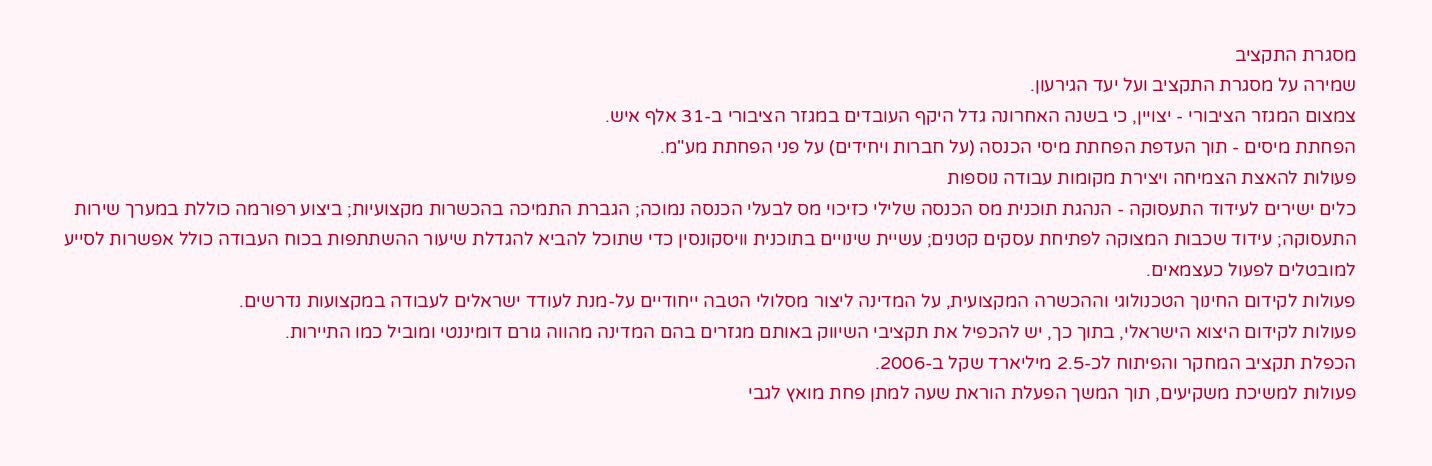מסגרת התקציב
שמירה על מסגרת התקציב ועל יעד הגירעון.
צמצום המגזר הציבורי - יצויין, כי בשנה האחרונה גדל היקף העובדים במגזר הציבורי ב-31 אלף איש.
הפחתת מיסים - תוך העדפת הפחתת מיסי הכנסה (על חברות ויחידים) על פני הפחתת מע"מ.
פעולות להאצת הצמיחה ויצירת מקומות עבודה נוספות
כלים ישירים לעידוד התעסוקה - הנהגת תוכנית מס הכנסה שלילי כזיכוי מס לבעלי הכנסה נמוכה; הגברת התמיכה בהכשרות מקצועיות; ביצוע רפורמה כוללת במערך שירות התעסוקה; עידוד שכבות המצוקה לפתיחת עסקים קטנים; עשיית שינויים בתוכנית וויסקונסין כדי שתוכל להביא להגדלת שיעור ההשתתפות בכוח העבודה כולל אפשרות לסייע למובטלים לפעול כעצמאים.
פעולות לקידום החינוך הטכנולוגי וההכשרה המקצועית, על המדינה ליצור מסלולי הטבה ייחודיים על-מנת לעודד ישראלים לעבודה במקצועות נדרשים.
פעולות לקידום היצוא הישראלי, בתוך כך, יש להכפיל את תקציבי השיווק באותם מגזרים בהם המדינה מהווה גורם דומיננטי ומוביל כמו התיירות.
הכפלת תקציב המחקר והפיתוח לכ-2.5 מיליארד שקל ב-2006.
פעולות למשיכת משקיעים, תוך המשך הפעלת הוראת שעה למתן פחת מואץ לגבי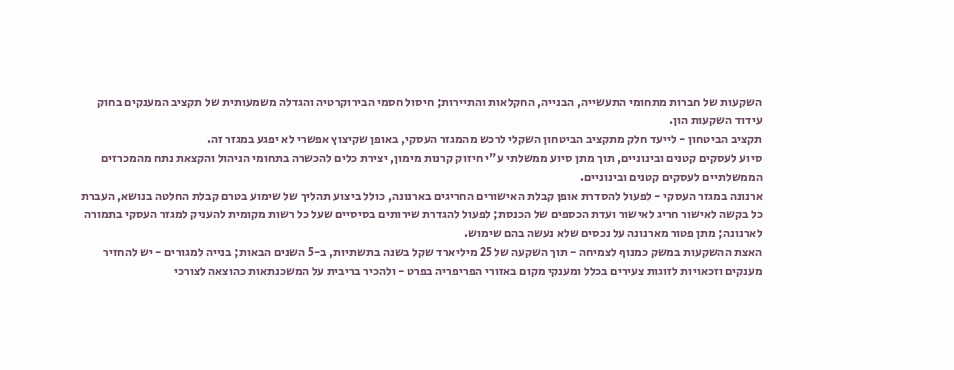השקעות של חברות מתחומי התעשייה, הבנייה, החקלאות והתיירות; חיסול חסמי הבירוקרטיה והגדלה משמעותית של תקציב המענקים בחוק עידוד השקעות הון.
תקציב הביטחון - לייעד חלק מתקציב הביטחון השקלי לרכש מהמגזר העסקי, באופן שקיצוץ אפשרי לא יפגע במגזר זה.
סיוע לעסקים קטנים ובינוניים, תוך מתן סיוע ממשלתי ע"י חיזוק קרנות מימון, יצירת כלים להכשרה בתחומי הניהול והקצאת נתח מהמכרזים הממשלתיים לעסקים קטנים ובינוניים.
ארנונה במגזר העסקי - לפעול להסדרת אופן קבלת האישורים החריגים בארנונה, כולל ביצוע תהליך של שימוע בטרם קבלת החלטה בנושא, העברת כל בקשה לאישור חריג לאישור ועדת הכספים של הכנסת; לפעול להגדרת שירותים בסיסיים שעל כל רשות מקומית להעניק למגזר העסקי בתמורה לארנונה; מתן פטור מארנונה על נכסים שלא נעשה בהם שימוש.
האצת ההשקעות במשק כמנוף לצמיחה - תוך השקעה של 25 מיליארד שקל בשנה בתשתיות, ב-5 השנים הבאות; בנייה למגורים - יש להחזיר מענקים וזכאויות לזוגות צעירים בכלל ומענקי מקום באזורי הפריפריה בפרט - ולהכיר בריבית על המשכנתאות כהוצאה לצורכי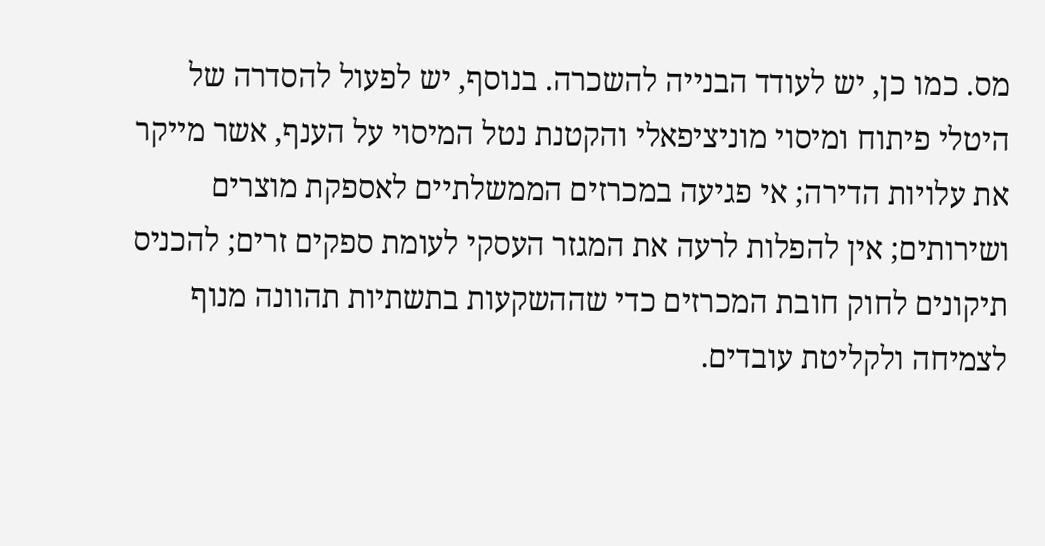מס. כמו כן, יש לעודד הבנייה להשכרה. בנוסף, יש לפעול להסדרה של היטלי פיתוח ומיסוי מוניציפאלי והקטנת נטל המיסוי על הענף, אשר מייקר את עלויות הדירה; אי פגיעה במכרזים הממשלתיים לאספקת מוצרים ושירותים; אין להפלות לרעה את המגזר העסקי לעומת ספקים זרים; להכניס תיקונים לחוק חובת המכרזים כדי שההשקעות בתשתיות תהוונה מנוף לצמיחה ולקליטת עובדים.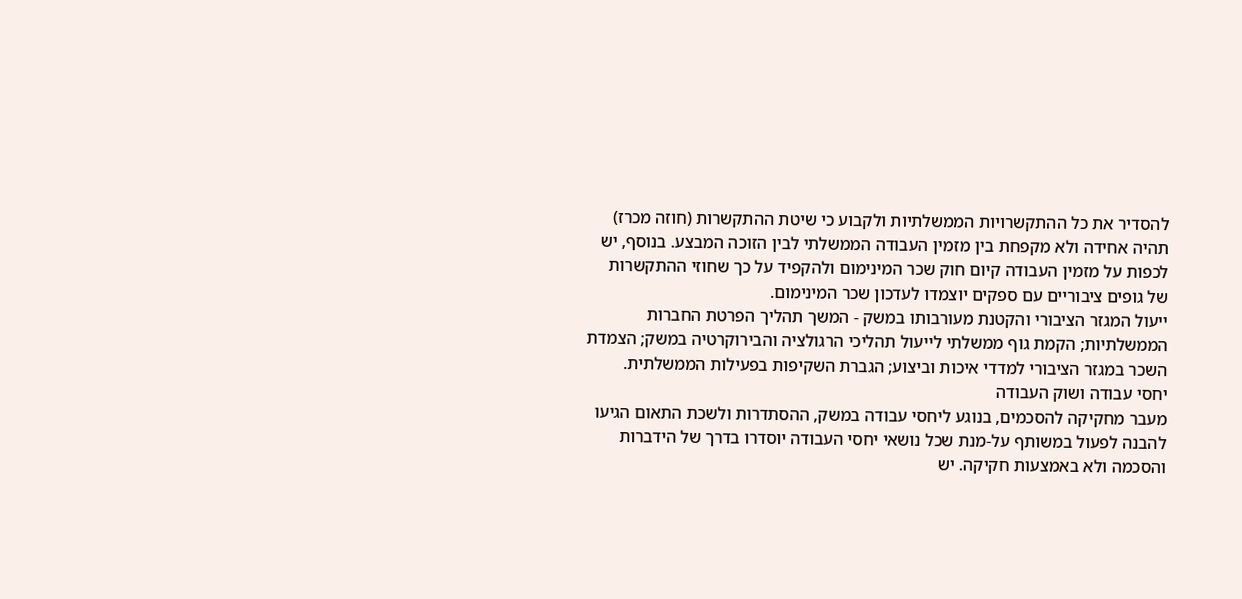להסדיר את כל ההתקשרויות הממשלתיות ולקבוע כי שיטת ההתקשרות (חוזה מכרז) תהיה אחידה ולא מקפחת בין מזמין העבודה הממשלתי לבין הזוכה המבצע. בנוסף, יש לכפות על מזמין העבודה קיום חוק שכר המינימום ולהקפיד על כך שחוזי ההתקשרות של גופים ציבוריים עם ספקים יוצמדו לעדכון שכר המינימום.
ייעול המגזר הציבורי והקטנת מעורבותו במשק - המשך תהליך הפרטת החברות הממשלתיות; הקמת גוף ממשלתי לייעול תהליכי הרגולציה והבירוקרטיה במשק; הצמדת השכר במגזר הציבורי למדדי איכות וביצוע; הגברת השקיפות בפעילות הממשלתית.
יחסי עבודה ושוק העבודה
מעבר מחקיקה להסכמים, בנוגע ליחסי עבודה במשק, ההסתדרות ולשכת התאום הגיעו להבנה לפעול במשותף על-מנת שכל נושאי יחסי העבודה יוסדרו בדרך של הידברות והסכמה ולא באמצעות חקיקה. יש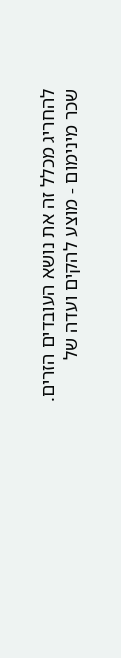להחריג מכלל זה את נושא העובדים הזרים.
שכר מינימום - מוצע להקים ועדה של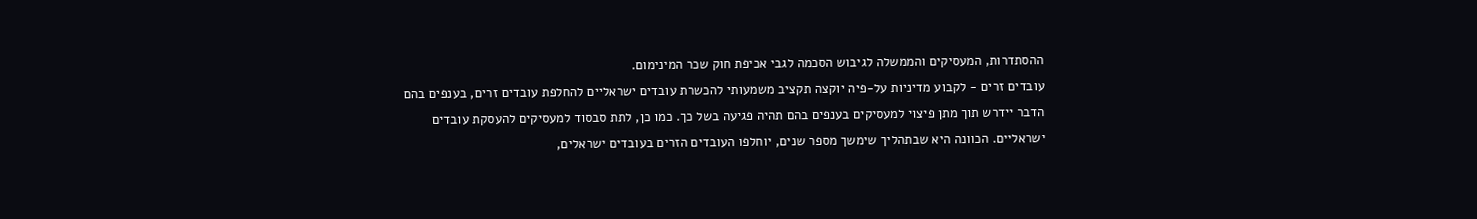ההסתדרות, המעסיקים והממשלה לגיבוש הסכמה לגבי אכיפת חוק שכר המינימום.
עובדים זרים - לקבוע מדיניות על-פיה יוקצה תקציב משמעותי להכשרת עובדים ישראליים להחלפת עובדים זרים, בענפים בהם הדבר יידרש תוך מתן פיצוי למעסיקים בענפים בהם תהיה פגיעה בשל כך. כמו כן, לתת סבסוד למעסיקים להעסקת עובדים ישראליים. הכוונה היא שבתהליך שימשך מספר שנים, יוחלפו העובדים הזרים בעובדים ישראלים,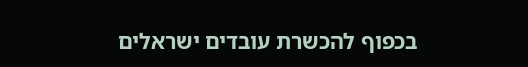בכפוף להכשרת עובדים ישראלים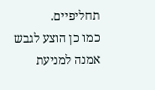תחליפיים.
כמו כן הוצע לגבש אמנה למניעת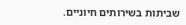שביתות בשירותים חיוניים.